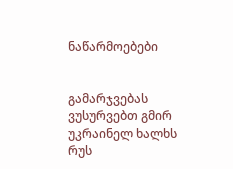ნაწარმოებები


გამარჯვებას ვუსურვებთ გმირ უკრაინელ ხალხს რუს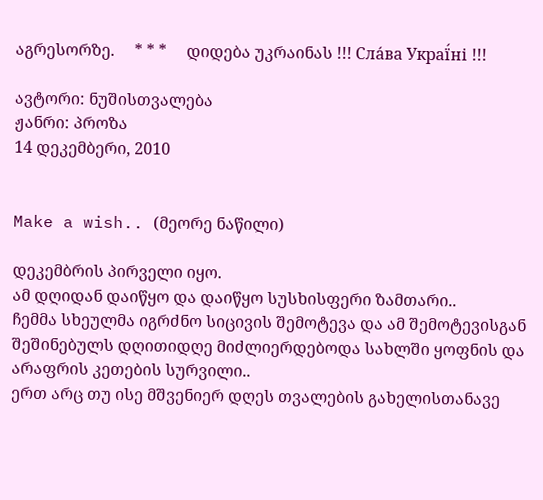აგრესორზე.     * * *     დიდება უკრაინას !!! Сла́ва Украї́ні !!!

ავტორი: ნუშისთვალება
ჟანრი: პროზა
14 დეკემბერი, 2010


Make a wish.. (მეორე ნაწილი)

დეკემბრის პირველი იყო.
ამ დღიდან დაიწყო და დაიწყო სუსხისფერი ზამთარი..
ჩემმა სხეულმა იგრძნო სიცივის შემოტევა და ამ შემოტევისგან შეშინებულს დღითიდღე მიძლიერდებოდა სახლში ყოფნის და არაფრის კეთების სურვილი..
ერთ არც თუ ისე მშვენიერ დღეს თვალების გახელისთანავე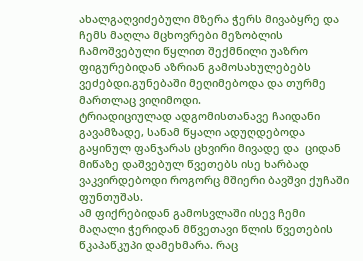ახალგაღვიძებული მზერა ჭერს მივაბყრე და ჩემს მაღლა მცხოვრები მეზობლის ჩამოშვებული წყლით შექმნილი უაზრო ფიგურებიდან აზრიან გამოსახულებებს ვეძებდი.გუნებაში მეღიმებოდა და თურმე მართლაც ვიღიმოდი.
ტრიადიციულად ადგომისთანავე ჩაიდანი გავამზადე, სანამ წყალი ადუღდებოდა გაყინულ ფანჯარას ცხვირი მივადე და  ციდან მიწაზე დაშვებულ წვეთებს ისე ხარბად ვაკვირდებოდი როგორც მშიერი ბავშვი ქუჩაში ფუნთუშას.
ამ ფიქრებიდან გამოსვლაში ისევ ჩემი მაღალი ჭერიდან მწვეთავი წლის წვეთების წკაპაწკუპი დამეხმარა. რაც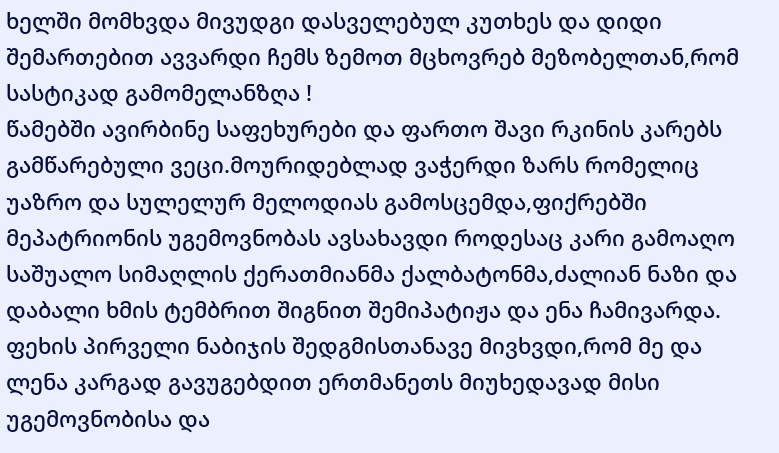ხელში მომხვდა მივუდგი დასველებულ კუთხეს და დიდი შემართებით ავვარდი ჩემს ზემოთ მცხოვრებ მეზობელთან,რომ სასტიკად გამომელანზღა !
წამებში ავირბინე საფეხურები და ფართო შავი რკინის კარებს გამწარებული ვეცი.მოურიდებლად ვაჭერდი ზარს რომელიც უაზრო და სულელურ მელოდიას გამოსცემდა,ფიქრებში მეპატრიონის უგემოვნობას ავსახავდი როდესაც კარი გამოაღო საშუალო სიმაღლის ქერათმიანმა ქალბატონმა,ძალიან ნაზი და დაბალი ხმის ტემბრით შიგნით შემიპატიჟა და ენა ჩამივარდა.
ფეხის პირველი ნაბიჯის შედგმისთანავე მივხვდი,რომ მე და ლენა კარგად გავუგებდით ერთმანეთს მიუხედავად მისი უგემოვნობისა და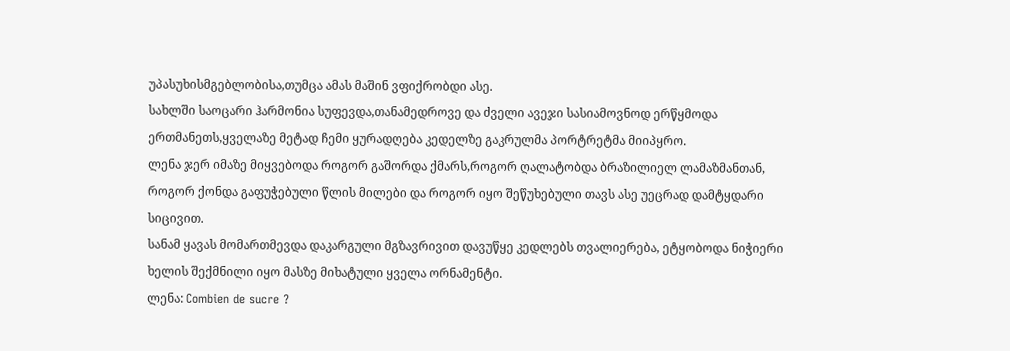უპასუხისმგებლობისა,თუმცა ამას მაშინ ვფიქრობდი ასე.
სახლში საოცარი ჰარმონია სუფევდა,თანამედროვე და ძველი ავეჯი სასიამოვნოდ ერწყმოდა ერთმანეთს,ყველაზე მეტად ჩემი ყურადღება კედელზე გაკრულმა პორტრეტმა მიიპყრო.
ლენა ჯერ იმაზე მიყვებოდა როგორ გაშორდა ქმარს,როგორ ღალატობდა ბრაზილიელ ლამაზმანთან, როგორ ქონდა გაფუჭებული წლის მილები და როგორ იყო შეწუხებული თავს ასე უეცრად დამტყდარი სიცივით.
სანამ ყავას მომართმევდა დაკარგული მგზავრივით დავუწყე კედლებს თვალიერება, ეტყობოდა ნიჭიერი ხელის შექმნილი იყო მასზე მიხატული ყველა ორნამენტი.
ლენა: Combien de sucre ?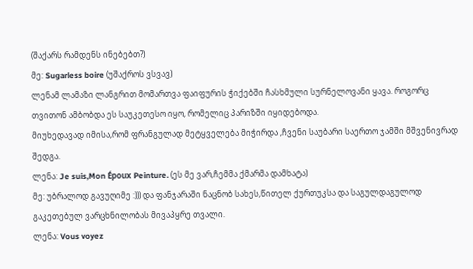(შაქარს რამდენს ინებებთ?)
მე: Sugarless boire (უშაქროს ვსვავ)
ლენამ ლამაზი ლანგრით მომართვა ფაიფურის ჭიქებში ჩასხმული სურნელოვანი ყავა. როგორც თვითონ ამბობდა ეს საუკეთესო იყო, რომელიც პარიზში იყიდებოდა.
მიუხედავად იმისა,რომ ფრანგულად მეტყველება მიჭირდა ,ჩვენი საუბარი საერთო ჯამში მშვენივრად შედგა.
ლენა: Je suis,Mon Époux Peinture. (ეს მე ვარ,ჩემმა ქმარმა დამხატა)
მე: უბრალოდ გავუღიმე :))) და ფანჯარაში ნაცნობ სახეს,წითელ ქურთუკსა და საგულდაგულოდ გაკეთებულ ვარცხნილობას მივაპყრე თვალი.
ლენა: Vous voyez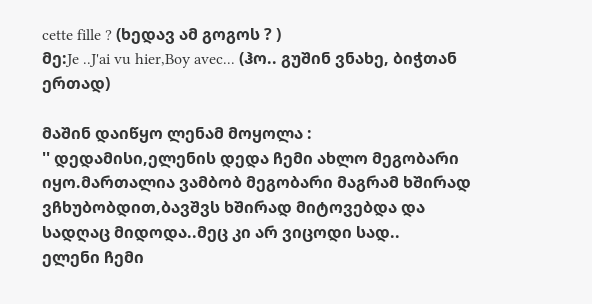cette fille ? (ხედავ ამ გოგოს ? )
მე:Je ..J'ai vu hier,Boy avec... (ჰო.. გუშინ ვნახე, ბიჭთან ერთად)

მაშინ დაიწყო ლენამ მოყოლა :
'' დედამისი,ელენის დედა ჩემი ახლო მეგობარი იყო.მართალია ვამბობ მეგობარი მაგრამ ხშირად ვჩხუბობდით,ბავშვს ხშირად მიტოვებდა და სადღაც მიდოდა..მეც კი არ ვიცოდი სად..
ელენი ჩემი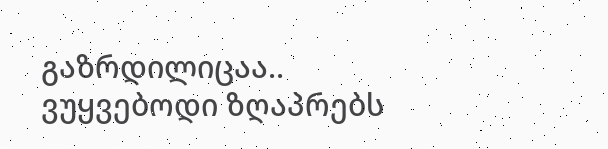გაზრდილიცაა.. ვუყვებოდი ზღაპრებს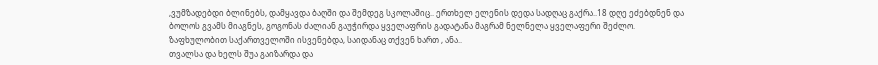,ვუმზადებდი ბლინებს, დამყავდა ბაღში და შემდეგ სკოლაშიც.. ერთხელ ელენის დედა სადღაც გაქრა..18 დღე ეძებდნენ და ბოლოს გვამს მიაგნეს, გოგონას ძალიან გაუჭირდა ყველაფრის გადატანა მაგრამ ნელნელა ყველაფერი შეძლო.
ზაფხულობით საქართველოში ისვენებდა, საიდანაც თქვენ ხართ , ანა..
თვალსა და ხელს შუა გაიზარდა და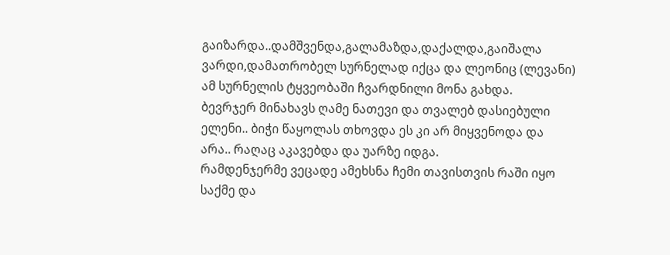გაიზარდა..დამშვენდა,გალამაზდა,დაქალდა,გაიშალა ვარდი,დამათრობელ სურნელად იქცა და ლეონიც (ლევანი) ამ სურნელის ტყვეობაში ჩვარდნილი მონა გახდა.
ბევრჯერ მინახავს ღამე ნათევი და თვალებ დასიებული ელენი.. ბიჭი წაყოლას თხოვდა ეს კი არ მიყვენოდა და არა.. რაღაც აკავებდა და უარზე იდგა.
რამდენჯერმე ვეცადე ამეხსნა ჩემი თავისთვის რაში იყო საქმე და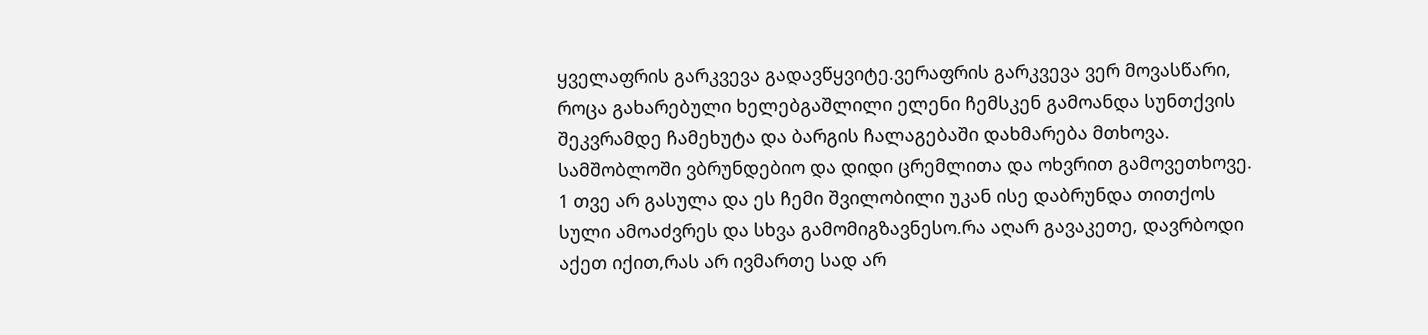ყველაფრის გარკვევა გადავწყვიტე.ვერაფრის გარკვევა ვერ მოვასწარი, როცა გახარებული ხელებგაშლილი ელენი ჩემსკენ გამოანდა სუნთქვის შეკვრამდე ჩამეხუტა და ბარგის ჩალაგებაში დახმარება მთხოვა.
სამშობლოში ვბრუნდებიო და დიდი ცრემლითა და ოხვრით გამოვეთხოვე.
1 თვე არ გასულა და ეს ჩემი შვილობილი უკან ისე დაბრუნდა თითქოს სული ამოაძვრეს და სხვა გამომიგზავნესო.რა აღარ გავაკეთე, დავრბოდი აქეთ იქით,რას არ ივმართე სად არ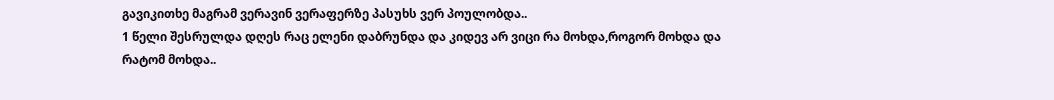გავიკითხე მაგრამ ვერავინ ვერაფერზე პასუხს ვერ პოულობდა..
1 წელი შესრულდა დღეს რაც ელენი დაბრუნდა და კიდევ არ ვიცი რა მოხდა,როგორ მოხდა და რატომ მოხდა..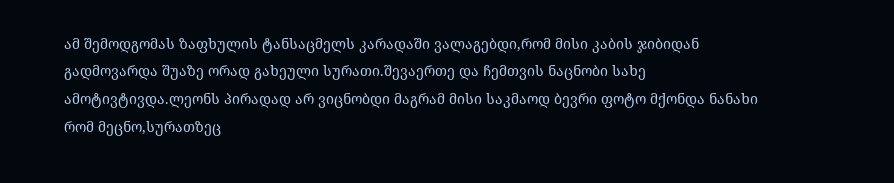ამ შემოდგომას ზაფხულის ტანსაცმელს კარადაში ვალაგებდი,რომ მისი კაბის ჯიბიდან გადმოვარდა შუაზე ორად გახეული სურათი.შევაერთე და ჩემთვის ნაცნობი სახე ამოტივტივდა.ლეონს პირადად არ ვიცნობდი მაგრამ მისი საკმაოდ ბევრი ფოტო მქონდა ნანახი რომ მეცნო,სურათზეც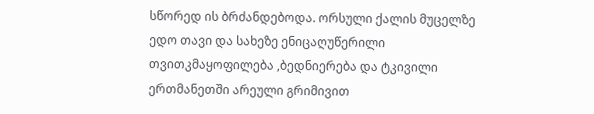სწორედ ის ბრძანდებოდა. ორსული ქალის მუცელზე ედო თავი და სახეზე ენიცაღუწერილი თვითკმაყოფილება ,ბედნიერება და ტკივილი ერთმანეთში არეული გრიმივით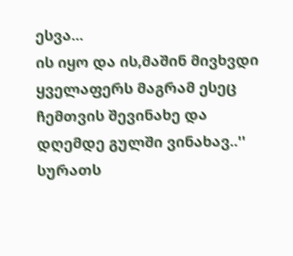ესვა...
ის იყო და ის,მაშინ მივხვდი ყველაფერს მაგრამ ესეც ჩემთვის შევინახე და დღემდე გულში ვინახავ..''
სურათს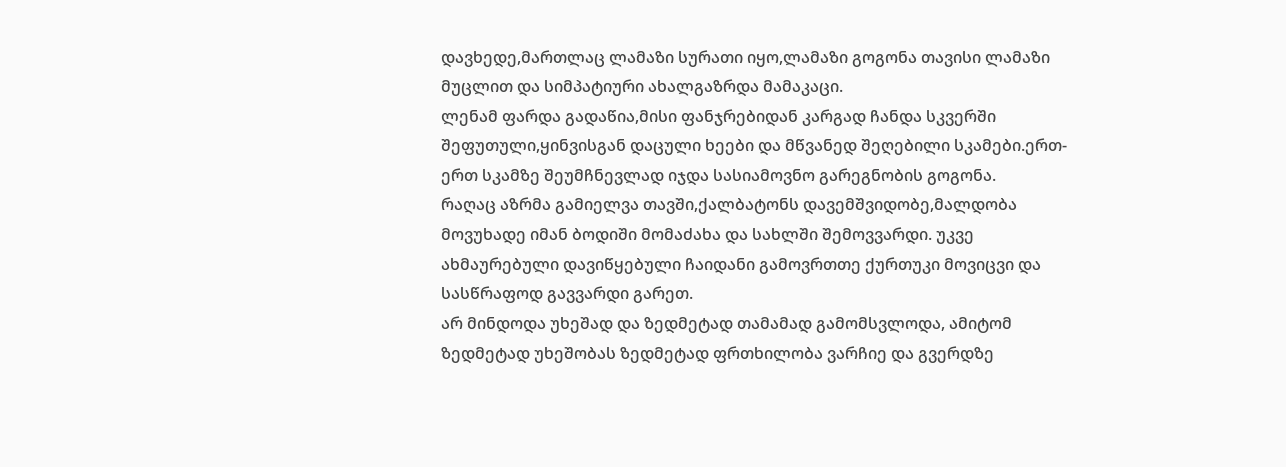დავხედე,მართლაც ლამაზი სურათი იყო,ლამაზი გოგონა თავისი ლამაზი მუცლით და სიმპატიური ახალგაზრდა მამაკაცი.
ლენამ ფარდა გადაწია,მისი ფანჯრებიდან კარგად ჩანდა სკვერში შეფუთული,ყინვისგან დაცული ხეები და მწვანედ შეღებილი სკამები.ერთ-ერთ სკამზე შეუმჩნევლად იჯდა სასიამოვნო გარეგნობის გოგონა.
რაღაც აზრმა გამიელვა თავში,ქალბატონს დავემშვიდობე,მალდობა მოვუხადე იმან ბოდიში მომაძახა და სახლში შემოვვარდი. უკვე ახმაურებული დავიწყებული ჩაიდანი გამოვრთთე ქურთუკი მოვიცვი და სასწრაფოდ გავვარდი გარეთ.
არ მინდოდა უხეშად და ზედმეტად თამამად გამომსვლოდა, ამიტომ ზედმეტად უხეშობას ზედმეტად ფრთხილობა ვარჩიე და გვერდზე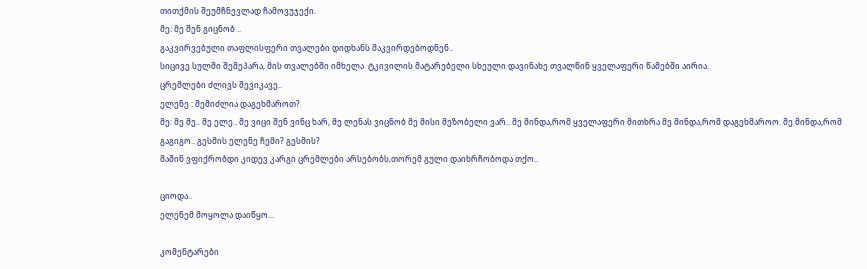თითქმის შეუმჩნევლად ჩამოვუჯექი.
მე: მე შენ გიცნობ ..
გაკვირვებული თაფლისფერი თვალები დიდხანს მაკვირდებოდნენ..
სიცივე სულში შემეპარა, მის თვალებში იმხელა  ტკივილის მატარებელი სხეული დავინახე თვალწინ ყველაფერი წამებში აირია.
ცრემლები ძლივს შევიკავე..
ელენე : შემიძლია დაგეხმაროთ?
მე: მე მე.. მე ელე.. მე ვიცი შენ ვინც ხარ, მე ლენას ვიცნობ მე მისი მეზობელი ვარ.. მე მინდა,რომ ყველაფერი მითხრა მე მინდა,რომ დაგეხმაროო. მე მინდა,რომ გაგიგო.. გესმის ელენე ჩემი? გესმის?
მაშინ ვფიქრობდი კიდევ კარგი ცრემლები არსებობს,თორემ გული დაიხრჩობოდა თქო..

ციოდა..
ელენემ მოყოლა დაიწყო...

კომენტარები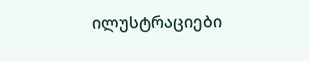ილუსტრაციები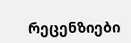რეცენზიები